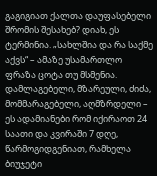გაგიგიათ ქალთა დაუფასებელი შრომის შესახებ? დიახ, ეს ტერმინია. „სახლშია და რა საქმე აქვს“ – ამაზე უსამართლო ფრაზა ცოტა თუ მსმენია.
დამლაგებელი, მზარეული, ძიძა, მომმარაგებელი, აღმზრდელი – ეს ადამიანები რომ იქირაოთ 24 საათი და კვირაში 7 დღე, წარმოგიდგენიათ, რამხელა ბიუჯეტი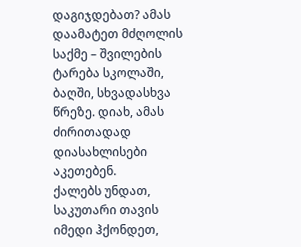დაგიჯდებათ? ამას დაამატეთ მძღოლის საქმე – შვილების ტარება სკოლაში, ბაღში, სხვადასხვა წრეზე. დიახ, ამას ძირითადად დიასახლისები აკეთებენ.
ქალებს უნდათ, საკუთარი თავის იმედი ჰქონდეთ,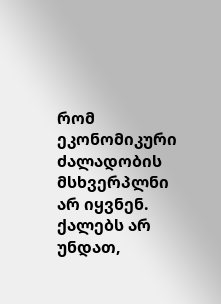რომ ეკონომიკური ძალადობის მსხვერპლნი არ იყვნენ. ქალებს არ უნდათ,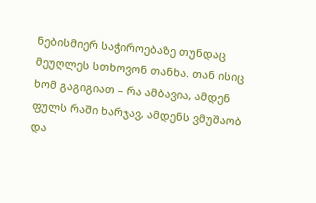ნებისმიერ საჭიროებაზე თუნდაც მეუღლეს სთხოვონ თანხა. თან ისიც ხომ გაგიგიათ – რა ამბავია, ამდენ ფულს რაში ხარჯავ, ამდენს ვმუშაობ და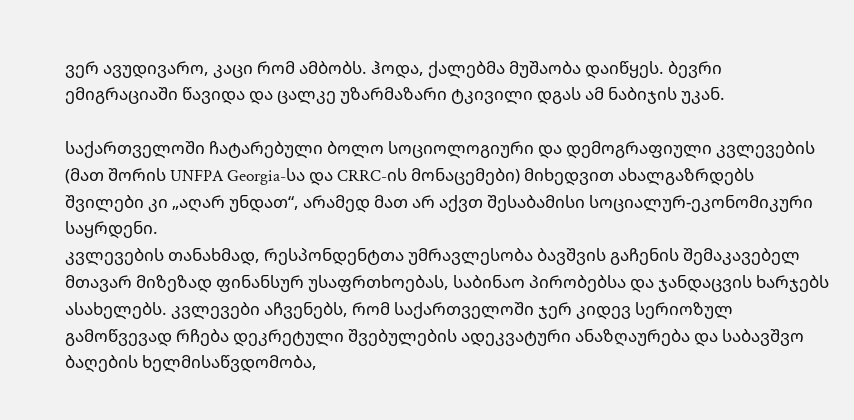ვერ ავუდივარო, კაცი რომ ამბობს. ჰოდა, ქალებმა მუშაობა დაიწყეს. ბევრი ემიგრაციაში წავიდა და ცალკე უზარმაზარი ტკივილი დგას ამ ნაბიჯის უკან.

საქართველოში ჩატარებული ბოლო სოციოლოგიური და დემოგრაფიული კვლევების (მათ შორის UNFPA Georgia-სა და CRRC-ის მონაცემები) მიხედვით ახალგაზრდებს შვილები კი „აღარ უნდათ“, არამედ მათ არ აქვთ შესაბამისი სოციალურ-ეკონომიკური საყრდენი.
კვლევების თანახმად, რესპონდენტთა უმრავლესობა ბავშვის გაჩენის შემაკავებელ მთავარ მიზეზად ფინანსურ უსაფრთხოებას, საბინაო პირობებსა და ჯანდაცვის ხარჯებს ასახელებს. კვლევები აჩვენებს, რომ საქართველოში ჯერ კიდევ სერიოზულ გამოწვევად რჩება დეკრეტული შვებულების ადეკვატური ანაზღაურება და საბავშვო ბაღების ხელმისაწვდომობა,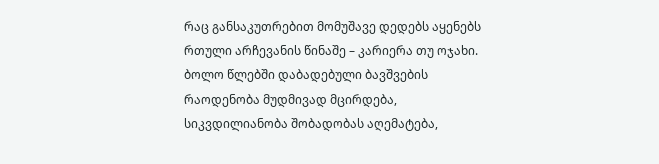რაც განსაკუთრებით მომუშავე დედებს აყენებს რთული არჩევანის წინაშე – კარიერა თუ ოჯახი.
ბოლო წლებში დაბადებული ბავშვების რაოდენობა მუდმივად მცირდება, სიკვდილიანობა შობადობას აღემატება,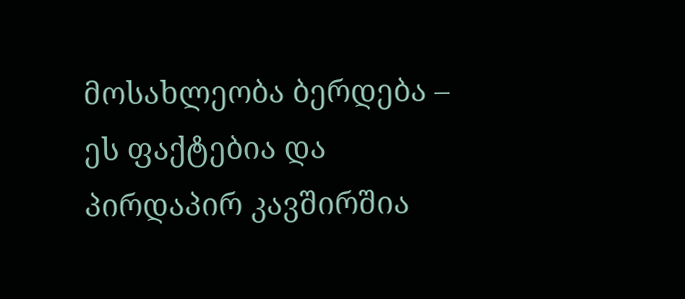მოსახლეობა ბერდება – ეს ფაქტებია და პირდაპირ კავშირშია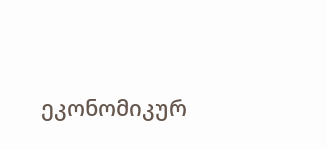ეკონომიკურ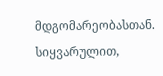მდგომარეობასთან.
სიყვარულით,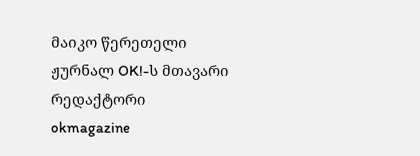მაიკო წერეთელი
ჟურნალ OK!-ს მთავარი რედაქტორი
okmagazine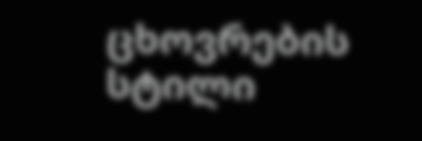ცხოვრების სტილი